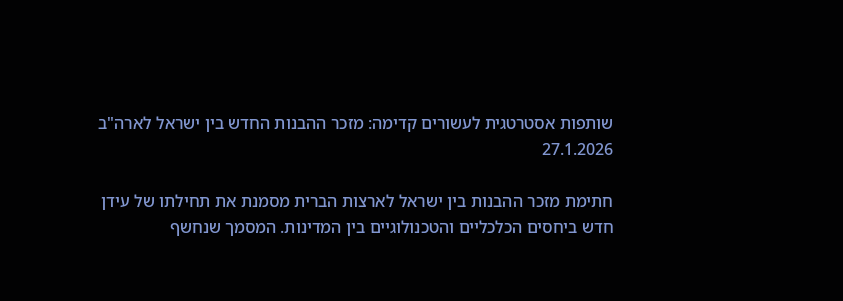שותפות אסטרטגית לעשורים קדימה: מזכר ההבנות החדש בין ישראל לארה"ב
27.1.2026

חתימת מזכר ההבנות בין ישראל לארצות הברית מסמנת את תחילתו של עידן חדש ביחסים הכלכליים והטכנולוגיים בין המדינות. המסמך שנחשף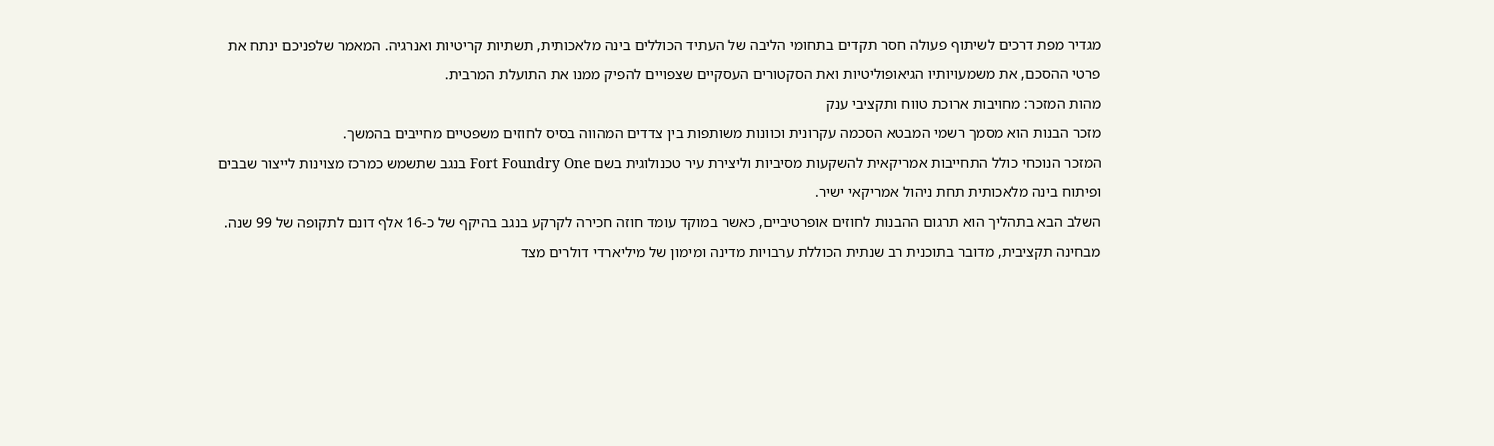מגדיר מפת דרכים לשיתוף פעולה חסר תקדים בתחומי הליבה של העתיד הכוללים בינה מלאכותית, תשתיות קריטיות ואנרגיה. המאמר שלפניכם ינתח את פרטי ההסכם, את משמעויותיו הגיאופוליטיות ואת הסקטורים העסקיים שצפויים להפיק ממנו את התועלת המרבית.
מהות המזכר: מחויבות ארוכת טווח ותקציבי ענק
מזכר הבנות הוא מסמך רשמי המבטא הסכמה עקרונית וכוונות משותפות בין צדדים המהווה בסיס לחוזים משפטיים מחייבים בהמשך.
המזכר הנוכחי כולל התחייבות אמריקאית להשקעות מסיביות וליצירת עיר טכנולוגית בשם Fort Foundry One בנגב שתשמש כמרכז מצוינות לייצור שבבים ופיתוח בינה מלאכותית תחת ניהול אמריקאי ישיר.
השלב הבא בתהליך הוא תרגום ההבנות לחוזים אופרטיביים, כאשר במוקד עומד חוזה חכירה לקרקע בנגב בהיקף של כ-16 אלף דונם לתקופה של 99 שנה.
מבחינה תקציבית, מדובר בתוכנית רב שנתית הכוללת ערבויות מדינה ומימון של מיליארדי דולרים מצד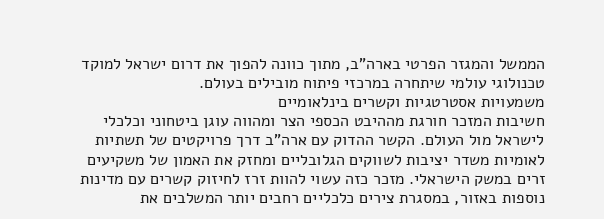הממשל והמגזר הפרטי בארה"ב, מתוך כוונה להפוך את דרום ישראל למוקד טכנולוגי עולמי שיתחרה במרכזי פיתוח מובילים בעולם.
משמעויות אסטרטגיות וקשרים בינלאומיים
חשיבות המזכר חורגת מההיבט הכספי הצר ומהווה עוגן ביטחוני וכלכלי לישראל מול העולם. הקשר ההדוק עם ארה"ב דרך פרויקטים של תשתיות לאומיות משדר יציבות לשווקים הגלובליים ומחזק את האמון של משקיעים זרים במשק הישראלי. מזכר כזה עשוי להוות זרז לחיזוק קשרים עם מדינות נוספות באזור, במסגרת צירים כלכליים רחבים יותר המשלבים את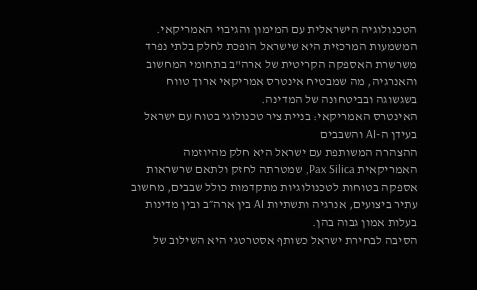הטכנולוגיה הישראלית עם המימון והגיבוי האמריקאי. המשמעות המרכזית היא שישראל הופכת לחלק בלתי נפרד משרשרת האספקה הקריטית של ארה"ב בתחומי המחשוב והאנרגיה, מה שמבטיח אינטרס אמריקאי ארוך טווח בשגשוגה ובביטחונה של המדינה.
האינטרס האמריקאי: בניית ציר טכנולוגי בטוח עם ישראל בעידן ה-AI והשבבים
ההצהרה המשותפת עם ישראל היא חלק מהיוזמה האמריקאית Pax Silica, שמטרתה לחזק ולתאם שרשראות אספקה בטוחות לטכנולוגיות מתקדמות כולל שבבים, מחשוב עתיר ביצועים, אנרגיה ותשתיות AI בין ארה״ב ובין מדינות בעלות אמון גבוה בהן.
הסיבה לבחירת ישראל כשותף אסטרטגי היא השילוב של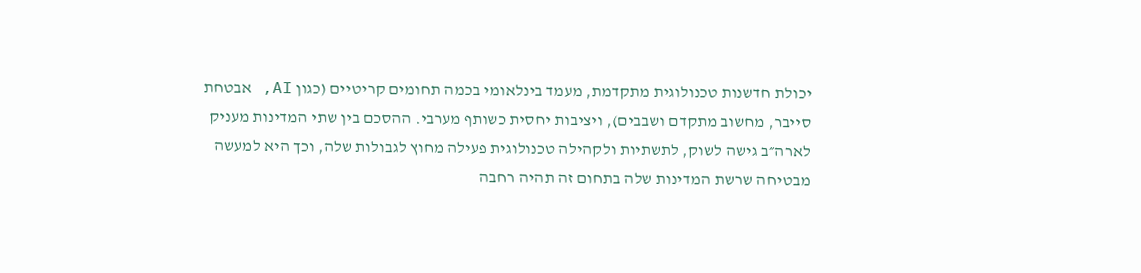יכולת חדשנות טכנולוגית מתקדמת, מעמד בינלאומי בכמה תחומים קריטיים (כגון AI, אבטחת סייבר, מחשוב מתקדם ושבבים), ויציבות יחסית כשותף מערבי. ההסכם בין שתי המדינות מעניק לארה״ב גישה לשוק, לתשתיות ולקהילה טכנולוגית פעילה מחוץ לגבולות שלה, וכך היא למעשה מבטיחה שרשת המדינות שלה בתחום זה תהיה רחבה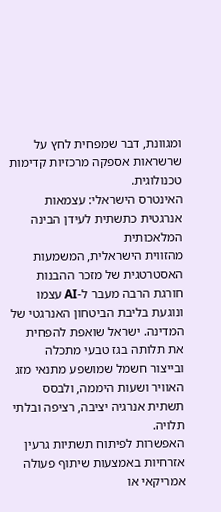ומגוונת, דבר שמפחית לחץ על שרשראות אספקה מרכזיות קדימות טכנולוגית.
האינטרס הישראלי: עצמאות אנרגטית כתשתית לעידן הבינה המלאכותית
מהזווית הישראלית, המשמעות האסטרטגית של מזכר ההבנות חורגת הרבה מעבר ל-AI עצמו ונוגעת בליבת הביטחון האנרגטי של המדינה. ישראל שואפת להפחית את תלותה בגז טבעי מתכלה ובייצור חשמל שמושפע מתנאי מזג האוויר ושעות היממה, ולבסס תשתית אנרגיה יציבה, רציפה ובלתי תלויה.
האפשרות לפיתוח תשתיות גרעין אזרחיות באמצעות שיתוף פעולה אמריקאי או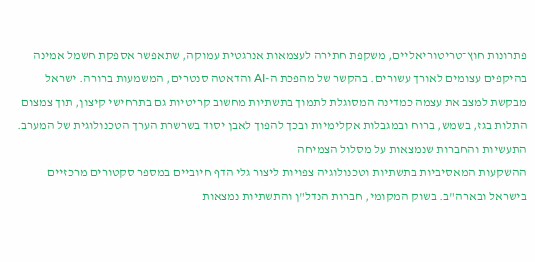פתרונות חוץ־טריטוריאליים, משקפת חתירה לעצמאות אנרגטית עמוקה, שתאפשר אספקת חשמל אמינה בהיקפים עצומים לאורך עשורים. בהקשר של מהפכת ה-AI והדאטה סנטרים, המשמעות ברורה. ישראל מבקשת למצב את עצמה כמדינה המסוגלת לתמוך בתשתיות מחשוב קריטיות גם בתרחישי קיצון, תוך צמצום התלות בגז, בשמש, ברוח ובמגבלות אקלימיות ובכך להפוך לאבן יסוד בשרשרת הערך הטכנולוגית של המערב.
התעשיות והחברות שנמצאות על מסלול הצמיחה
ההשקעות המאסיביות בתשתיות וטכנולוגיה צפויות ליצור גלי הדף חיוביים במספר סקטורים מרכזיים בישראל ובארה"ב. בשוק המקומי, חברות הנדל"ן והתשתיות נמצאות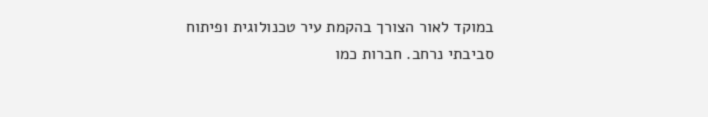במוקד לאור הצורך בהקמת עיר טכנולוגית ופיתוח סביבתי נרחב. חברות כמו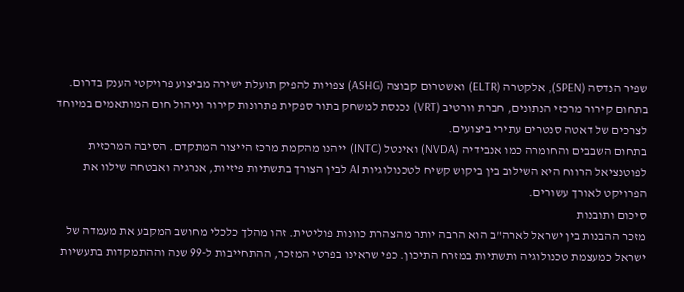שפיר הנדסה (SPEN), אלקטרה (ELTR) ואשטרום קבוצה (ASHG) צפויות להפיק תועלת ישירה מביצוע פרויקטי הענק בדרום.
בתחום קירור מרכזי הנתונים, חברת וורטיב (VRT) נכנסת למשחק בתור ספקית פתרונות קירור וניהול חום המותאמים במיוחד לצרכים של דאטה סנטרים עתירי ביצועים.
בתחום השבבים והחומרה כמו אנבידיה (NVDA) ואינטל (INTC) ייהנו מהקמת מרכז הייצור המתקדם. הסיבה המרכזית לפוטנציאל הרווח היא השילוב בין ביקוש קשיח לטכנולוגיות AI לבין הצורך בתשתיות פיזיות, אנרגיה ואבטחה שילוו את הפרויקט לאורך עשורים.
סיכום ותובנות
מזכר ההבנות בין ישראל לארה"ב הוא הרבה יותר מהצהרת כוונות פוליטית. זהו מהלך כלכלי מחושב המקבע את מעמדה של ישראל כמעצמת טכנולוגיה ותשתיות במזרח התיכון. כפי שראינו בפרטי המזכר, ההתחייבות ל-99 שנה וההתמקדות בתעשיות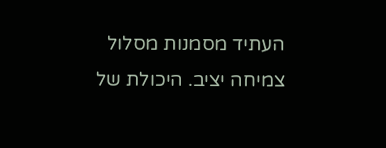העתיד מסמנות מסלול צמיחה יציב. היכולת של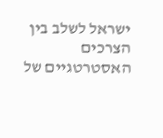ישראל לשלב בין הצרכים האסטרטגיים של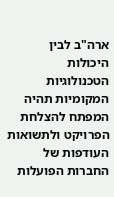ארה"ב לבין היכולות הטכנולוגיות המקומיות תהיה המפתח להצלחת הפרויקט ולתשואות העודפות של החברות הפועלות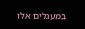במעגלים אלו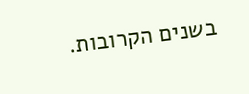בשנים הקרובות.